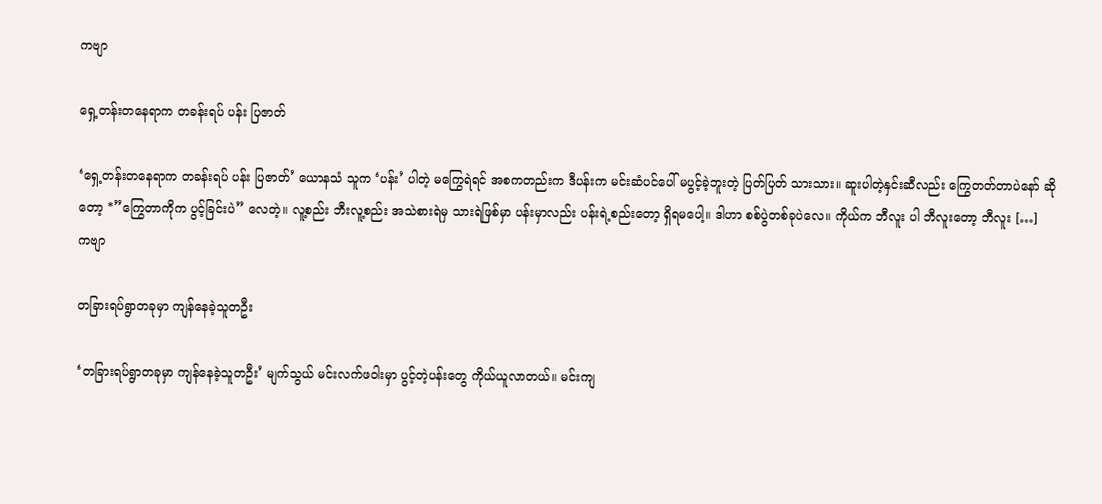ကဗျာ

ရှေ့တန်းတနေရာက တခန်းရပ် ပန်း ပြဇာတ်

‘ရှေ့တန်းတနေရာက တခန်းရပ် ပန်း ပြဇာတ်’ ယောနသံ သူက ‘ပန်း’ ပါတဲ့ မကြွေရဲရင် အစကတည်းက ဒီပန်းက မင်းဆံပင်ပေါ် မပွင့်ခဲ့ဘူးတဲ့ ပြတ်ပြတ် သားသား။ ဆူးပါတဲ့နှင်းဆီလည်း ကြွေတတ်တာပဲ‌နော် ဆိုတော့ *”ကြွေတာကိုက ပွင့်ခြင်းပဲ” လေတဲ့။ လူ့စည်း ဘီးလူ့စည်း အသဲစားရဲမှ သားရဲဖြစ်မှာ ပန်းမှာလည်း ပန်းရဲ့စည်းတော့ ရှိရမပေါ့။ ဒါဟာ စစ်ပွဲတစ်ခုပဲလေ။ ကိုယ်က ဘီလူး ပါ ဘီလူးတော့ ဘီလူး […]
ကဗျာ

တခြားရပ်ရွာတခုမှာ ကျန်နေခဲ့သူတဦး

‘တခြားရပ်ရွာတခုမှာ ကျန်နေခဲ့သူတဦး’ မျက်သွယ် မင်းလက်ဖဝါးမှာ ပွင့်တဲ့ပန်းတွေ ကိုယ်ယူလာတယ်။ မင်းကျ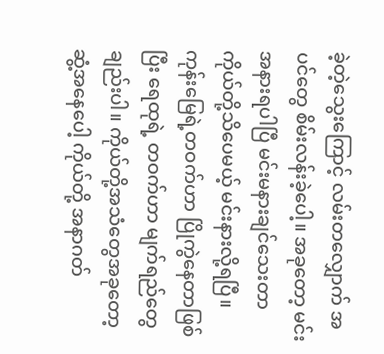ခဲ့တဲ့သွေးကြောင့် လမ်းတလျှောက် အပင်တွေ စိမ်းလန်းခဲ့ပေါ့။ အခုတော့ မင်းအနားရပါပြီ မင်းမနားချင်သေးတာ ကိုယ်တို့သိပေမယ့် မင်းနားလို့ရပြီ။ ကုန်းမြေရဲ့တဝက်ဟာ ပြိုကွဲနေတာဖြစ်ပြီး ရေထုရဲ့ တဝက်ဟာ မျက်ရည်တွေချည်းပါ။ ကိုယ်တို့အသံတွေအခုတော့ ဆွံ့အနေပေါ့ ကိုယ်တို့ အနာဂတ်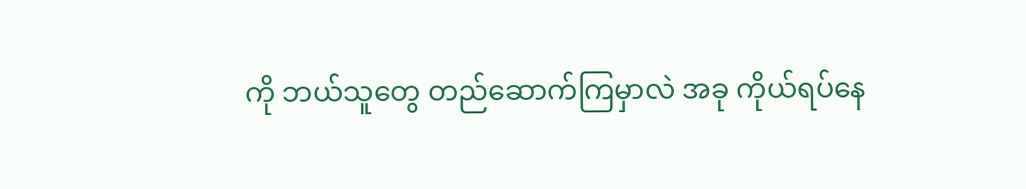ကို ဘယ်သူတွေ တည်ဆောက်ကြမှာလဲ အခု ကိုယ်ရပ်နေ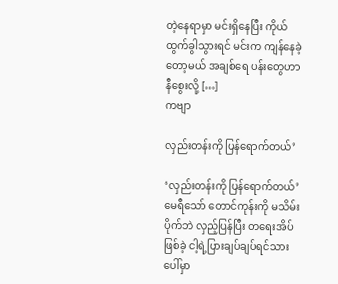တဲ့နေရာမှာ မင်းရှိနေပြီး ကိုယ်ထွက်ခွါသွားရင် မင်းက ကျန်နေခဲ့တော့မယ် အချစ်ရေ ပန်းတွေဟာ နီစွေးလို့ […]
ကဗျာ

လှည်းတန်းကို ပြန်ရောက်တယ်’

‘လှည်းတန်းကို ပြန်ရောက်တယ်’ မေရီသော် တောင်ကုန်းကို မသိမ်းပိုက်ဘဲ လှည့်ပြန်ပြီး တရေးအိပ်ဖြစ်ခဲ့ ငါ့ရဲ့ပြားချပ်ချပ်ရင်သားပေါ်မှာ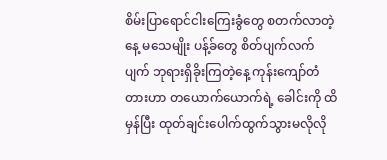စိမ်းပြာရောင်ငါးကြေးခွံတွေ စတက်လာတဲ့နေ့ မသေမျိုး ပန့်ခ်တွေ စိတ်ပျက်လက်ပျက် ဘုရားရှိခိုးကြတဲ့နေ့ ကုန်းကျော်တံတားဟာ တယောက်ယောက်ရဲ့ ခေါင်းကို ထိမှန်ပြီး ထုတ်ချင်းပေါက်ထွက်သွားမလိုလို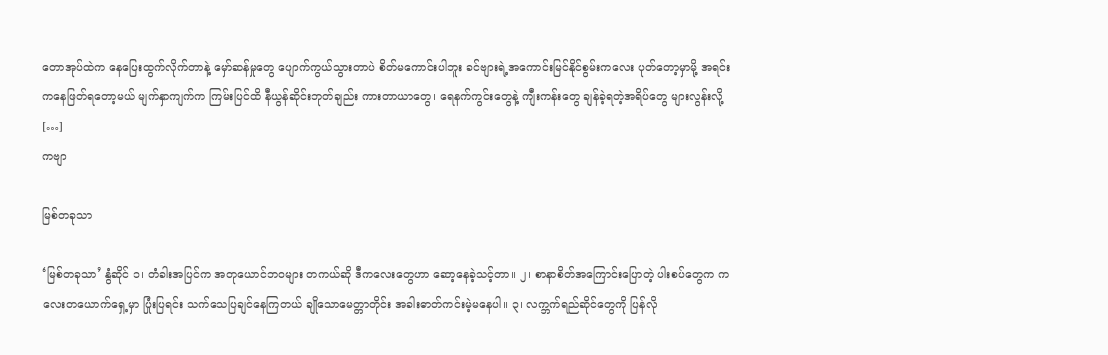တောအုပ်ထဲက‌ နေပြေးထွက်လိုက်တာနဲ့ မှော်ဆန်မှုတွေ ပျောက်ကွယ်သွားတာပဲ စိတ်မကောင်းပါဘူး ခင်ဗျားရဲ့အကောင်းမြင်နိုင်စွမ်းကလေး ပုတ်တော့မှာမို့ အရင်းကနေဖြတ်ရတော့မယ် မျက်နှာကျက်က ကြမ်းပြင်ထိ နီယွန်ဆိုင်းဘုတ်ချည်း ကားတာယာတွေ၊ ရေနက်ကွင်းတွေနဲ့ ကျီးကန်း‌တွေ ချန်ခဲ့ရတဲ့အရိပ်တွေ များလွန်းလို့ […]
ကဗျာ

မြစ်တခုသာ

‘မြစ်တခုသာ’ နွံဆိုင် ၁၊ တံခါးအပြင်က အတုယောင်ဘဝများ တကယ်ဆို ဒီကလေးတွေဟာ ဆော့နေခဲ့သင့်တာ။ ၂၊ စာနာစိတ်အကြောင်းပြောတဲ့ ပါးစပ်တွေက ကလေးတယောက်ရှေ့မှာ ပြုံးပြရင်း သက်သေပြချင်နေကြတယ် ချိုသောမေတ္တာတိုင်း အခါးဓာတ်ကင်းမဲ့မနေပါ။ ၃၊ လက္ဘက်ရည်ဆိုင်တွေကို ပြန်လို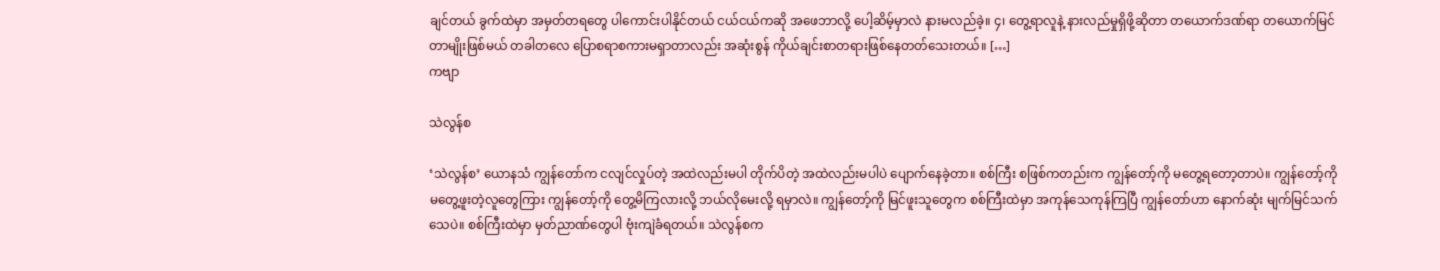ချင်တယ် ခွက်ထဲမှာ အမှတ်တရတွေ ပါကောင်းပါနိုင်တယ် ငယ်ငယ်ကဆို အဖေဘာလို့ ပေါ့ဆိမ့်မှာလဲ နားမလည်ခဲ့။ ၄၊ တွေ့ရာလူနဲ့ နားလည်မှုရှိဖို့ဆိုတာ တယောက်ဒဏ်ရာ တယောက်မြင်တာမျိုးဖြစ်မယ် တခါတလေ ပြောစရာစကားမရှာတာလည်း အဆုံးစွန် ကိုယ်ချင်းစာတရားဖြစ်နေတတ်သေးတယ်။ […]
ကဗျာ

သဲလွန်စ

‘သဲလွန်စ’ ယောနသံ ကျွန်‌တော်က ငလျင်လှုပ်တဲ့ အထဲလည်းမပါ တိုက်ပိတဲ့ အထဲလည်းမပါပဲ ပျောက်နေခဲ့တာ။ စစ်ကြီး စဖြစ်ကတည်းက ကျွန်တော့်ကို မတွေ့ရတော့တာပဲ။ ကျွန်တော့်ကို မတွေ့ဖူးတဲ့လူတွေကြား ကျွန်တော့်ကို တွေ့မိကြလားလို့ ဘယ်လိုမေးလို့ ရမှာလဲ။ ကျွန်တော့်ကို မြင်ဖူးသူတွေက စစ်ကြီးထဲမှာ အကုန်သေကုန်ကြပြီ ကျွန်တော်ဟာ နောက်ဆုံး မျက်မြင်သက်သေပဲ။ စစ်ကြီးထဲမှာ မှတ်ညာဏ်တွေပါ ဗုံးကျဲခံရတယ်။ သဲလွန်စက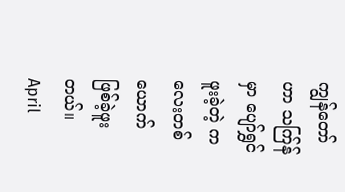ကျွန်တော်ဟာ သက်ြန်မှာ ပျော်ရွှင်ဖူးခဲ့တဲ့ ကလေးတစ်ယောက် ဖြစ်ခဲ့ဖူးတယ်။ April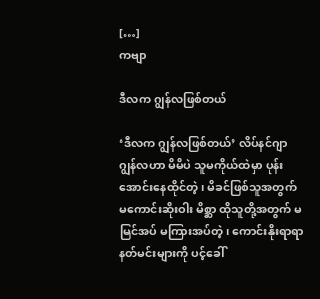[…]
ကဗျာ

ဒီလက ဂျွန်လဖြစ်တယ်

‘ဒီလက ဂျွန်လဖြစ်တယ်’ လိပ်နင်ဂျာ ဂျွန်လဟာ မိမိပဲ သူမကိုယ်ထဲမှာ ပုန်းအောင်းနေထိုင်တဲ့၊ မိခင်ဖြစ်သူအတွက် မကောင်းဆိုးဝါး မိစ္ဆာ ထိုသူတို့အတွက် မမြင်အပ် မကြားအပ်တဲ့၊ ကောင်းနိုးရာရာ နတ်မင်းများကို ပင့်ခေါ်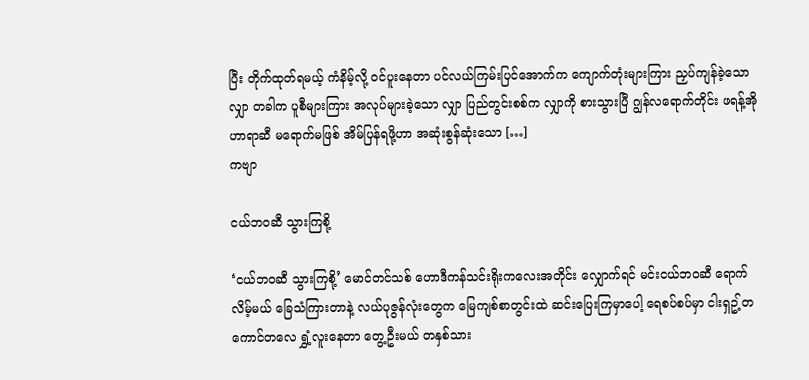ပြီး တိုက်ထုတ်ရမယ့် ကံနိမ့်လို့ ဝင်ပူးနေတာ ပင်လယ်ကြမ်းပြင်အောက်က ကျောက်တုံးများကြား ညှပ်ကျန်ခဲ့သော လျှာ တခါက ပူစီများကြား အလုပ်များခဲ့သော လျှာ ပြည်တွင်းစစ်က လျှာကို စားသွားပြီ ဂျွန်လရောက်တိုင်း ဖရန့်အိုဟာရာဆီ မရောက်မဖြစ် အိမ်ပြန်ရဖို့ဟာ အဆုံးစွန်ဆုံးသော […]
ကဗျာ

ငယ်ဘဝဆီ သွားကြစို့

‘ငယ်ဘဝဆီ သွားကြစို့’ မောင်တင်သစ် ဟောဒီကန်သင်းရိုးကလေးအတိုင်း လျှောက်ရင် မင်းငယ်ဘဝဆီ ရောက်လိမ့်မယ် ခြေသံကြားတာနဲ့ လယ်ပုဇွန်လုံးတွေက မြေကျစ်စာတွင်းထဲ ဆင်းပြေးကြမှာပေါ့ ရေစပ်စပ်မှာ ငါးရှဥ့်တကောင်တလေ ရွှံ့လူးနေတာ တွေ့ဦးမယ် တနှစ်သား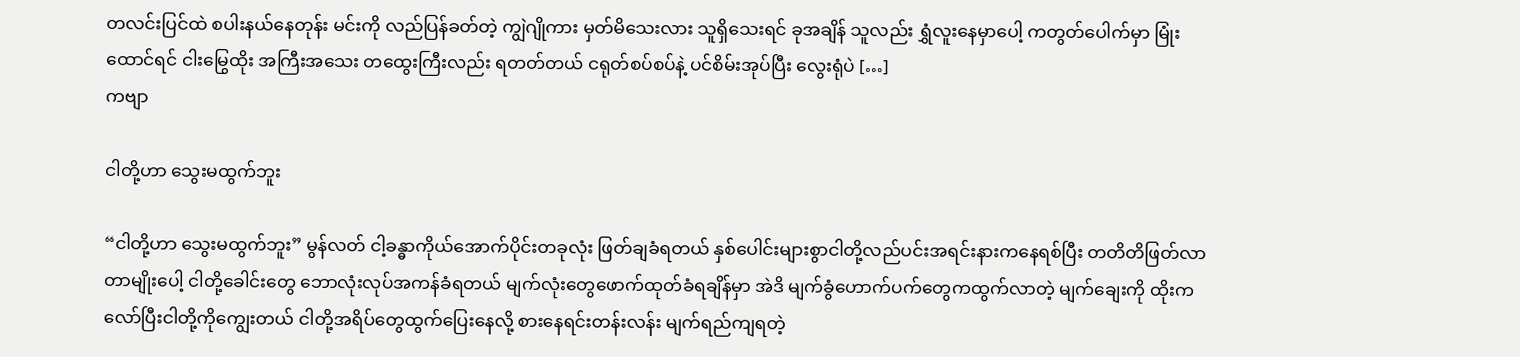တလင်းပြင်ထဲ စပါးနယ်နေတုန်း မင်းကို လည်ပြန်ခတ်တဲ့ ကျွဲဂျိုကား မှတ်မိသေးလား သူရှိသေးရင် ခုအချိန် သူလည်း ရွှံလူးနေမှာပေါ့ ကတွတ်ပေါက်မှာ မြုံးထောင်ရင် ငါးမြွေထိုး အကြီးအသေး တထွေးကြီးလည်း ရတတ်တယ် ငရုတ်စပ်စပ်နဲ့ ပင်စိမ်းအုပ်ပြီး လွေးရုံပဲ […]
ကဗျာ

ငါတို့ဟာ သွေးမထွက်ဘူး

“ငါတို့ဟာ သွေးမထွက်ဘူး” မွန်လတ် ငါ့ခန္ဓာကိုယ်အောက်ပိုင်းတခုလုံး ဖြတ်ချခံရတယ် နှစ်ပေါင်းများစွာငါတို့လည်ပင်းအရင်းနားကနေရစ်ပြီး တတိတိဖြတ်လာတာမျိုးပေါ့ ငါတို့ခေါင်းတွေ ဘောလုံးလုပ်အကန်ခံရတယ် မျက်လုံးတွေဖောက်ထုတ်ခံရချိန်မှာ အဲဒိ မျက်ခွံဟောက်ပက်တွေကထွက်လာတဲ့ မျက်ချေးကို ထိုးကလော်ပြီးငါတို့ကိုကျွေးတယ် ငါတို့အရိပ်တွေထွက်ပြေးနေလို့ စားနေရင်းတန်းလန်း မျက်ရည်ကျရတဲ့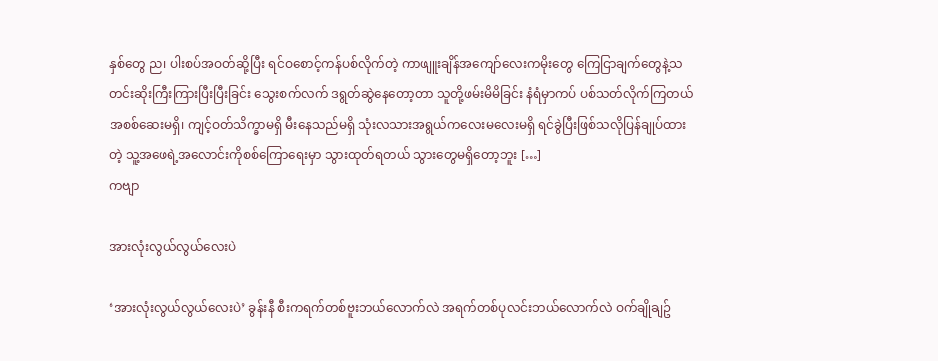နှစ်တွေ ည၊ ပါးစပ်အဝတ်ဆို့ပြီး ရင်ဝစောင့်ကန်ပစ်လိုက်တဲ့ ကာဖျူးချိန်အကျော်လေးကမိုးတွေ ကြေငြာချက်တွေနဲ့သတင်းဆိုးကြီးကြားပြီးပြီးခြင်း သွေးစက်လက် ဒရွတ်ဆွဲနေတော့တာ သူတို့ဖမ်းမိမိခြင်း နံရံမှာကပ် ပစ်သတ်လိုက်ကြတယ် အစစ်ဆေးမရှိ၊ ကျင့်ဝတ်သိက္ခာမရှိ မီးနေသည်မရှိ သုံးလသားအရွယ်ကလေးမလေးမရှိ ရင်ခွဲပြီးဖြစ်သလိုပြန်ချုပ်ထားတဲ့ သူ့အဖေရဲ့အလောင်းကိုစစ်ကြောရေးမှာ သွားထုတ်ရတယ် သွားတွေမရှိတော့ဘူး […]
ကဗျာ

အားလုံးလွယ်လွယ်လေးပဲ

‘အားလုံးလွယ်လွယ်လေးပဲ’ ခွန်းနီ စီးကရက်တစ်ဗူးဘယ်လောက်လဲ အရက်တစ်ပုလင်းဘယ်လောက်လဲ ဝက်ချိုချဥ်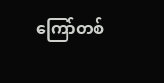ကြော်တစ်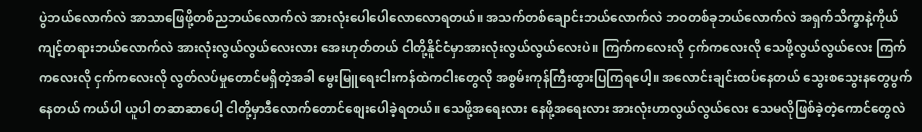ပွဲဘယ်လောက်လဲ အာသာဖြေဖို့တစ်ညဘယ်လောက်လဲ အားလုံးပေါပေါလောလောရတယ်။ အသက်တစ်ချောင်းဘယ်လောက်လဲ ဘဝတစ်ခုဘယ်လောက်လဲ အရှက်သိက္ခာနဲ့ကိုယ်ကျင့်တရားဘယ်လောက်လဲ အားလုံးလွယ်လွယ်လေးလား အေးဟုတ်တယ် ငါတို့နိူင်ငံမှာအားလုံးလွယ်လွယ်လေးပဲ။ ကြက်ကလေးလို ငှက်ကလေးလို သေဖို့လွယ်လွယ်လေး ကြက်ကလေးလို ငှက်ကလေးလို လွတ်လပ်မှုတောင်မရှိတဲ့အခါ မွေးမြူရေးငါးကန်ထဲကငါးတွေလို အစွမ်းကုန်ကြီးထွားပြကြရပေါ့။ အလောင်းချင်းထပ်နေတယ် သွေးစသွေးနတွေပွက်နေတယ် ကယ်ပါ ယူပါ တဆာဆာပေါ့ ငါတို့မှာဒီလောက်တောင်စျေးပေါခဲ့ရတယ်။ သေဖို့အရေးလား နေဖို့အရေးလား အားလုံးဟာလွယ်လွယ်လေး သေမလိုဖြစ်ခဲ့တဲ့ကောင်တွေလဲ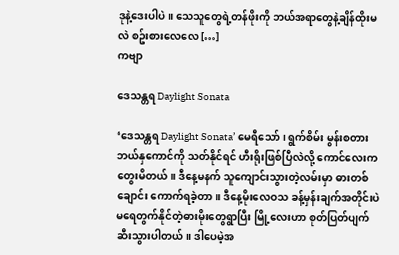ဒုနဲ့ဒေးပါပဲ။ သေသူတွေရဲ့တန်ဖိုးကို ဘယ်အရာတွေနဲ့ချိန်ထိုးမလဲ စဥ်းစားလေလေ […]
ကဗျာ

ဒေသန္တရ Daylight Sonata

‘ဒေသန္တရ Daylight Sonata’ မေရီသော် ၊ ရွက်စိမ်း မွန်းစတား ဘယ်နှကောင်ကို သတ်နိုင်ရင် ဟီးရိုးဖြစ်ပြီလဲလို့ ကောင်လေးက တွေးမိတယ်။ ဒီနေ့မနက် သူကျောင်းသွားတဲ့လမ်းမှာ ဓားတစ်ချောင်း ကောက်ရခဲ့တာ။ ဒီနေ့မိုးလေဝသ ခန့်မှန်းချက်အတိုင်းပဲ မရေတွက်နိုင်တဲ့ဓားမိုးတွေရွာပြီး မြို့လေးဟာ စုတ်ပြတ်ပျက်ဆီးသွားပါတယ်။ ဒါပေမဲ့အ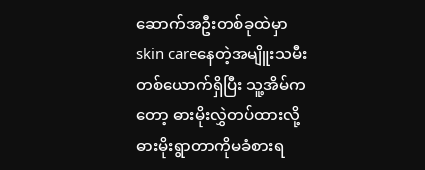ဆောက်အဦးတစ်ခုထဲမှာ skin careနေတဲ့အမျိူးသမီးတစ်ယောက်ရှိပြီး သူ့အိမ်ကတော့ ဓားမိုးလွှဲတပ်ထားလို့ ဓားမိုးရွာတာကိုမခံစားရ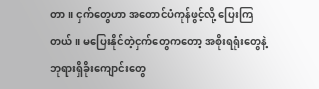တာ။ ငှက်တွေဟာ အတောင်ပံကုန်ဖွင့်လို့ ပြေးကြတယ်။ မပြေးနိုင်တဲ့ငှက်တွေကတော့ အစိုးရရုံးတွေနဲ့ ဘုရားရှိခိုးကျောင်းတွေ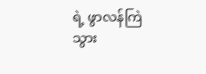ရဲ့ ဖွာလန်ကြဲသွား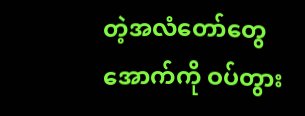တဲ့အလံတော်တွေအောက်ကို ဝပ်တွား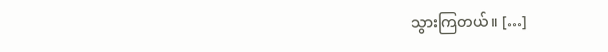သွားကြတယ်။ […]